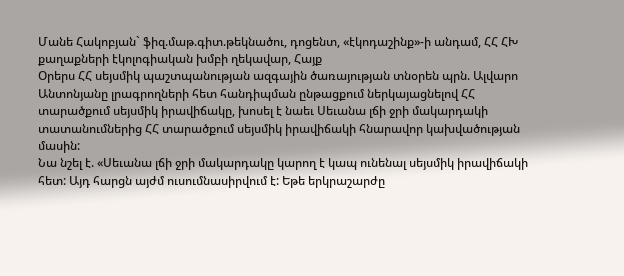Մանե Հակոբյան` ֆիզ.մաթ.գիտ.թեկնածու, դոցենտ, «էկոդաշինք»-ի անդամ, ՀՀ ՀԽ քաղաքների էկոլոգիական խմբի ղեկավար, Հայք
Օրերս ՀՀ սեյսմիկ պաշտպանության ազգային ծառայության տնօրեն պրն. Ալվարո Անտոնյանը լրագրողների հետ հանդիպման ընթացքում ներկայացնելով ՀՀ տարածքում սեյսմիկ իրավիճակը, խոսել է նաեւ Սեւանա լճի ջրի մակարդակի տատանումներից ՀՀ տարածքում սեյսմիկ իրավիճակի հնարավոր կախվածության մասին:
Նա նշել է. «Սեւանա լճի ջրի մակարդակը կարող է կապ ունենալ սեյսմիկ իրավիճակի հետ: Այդ հարցն այժմ ուսումնասիրվում է: Եթե երկրաշարժը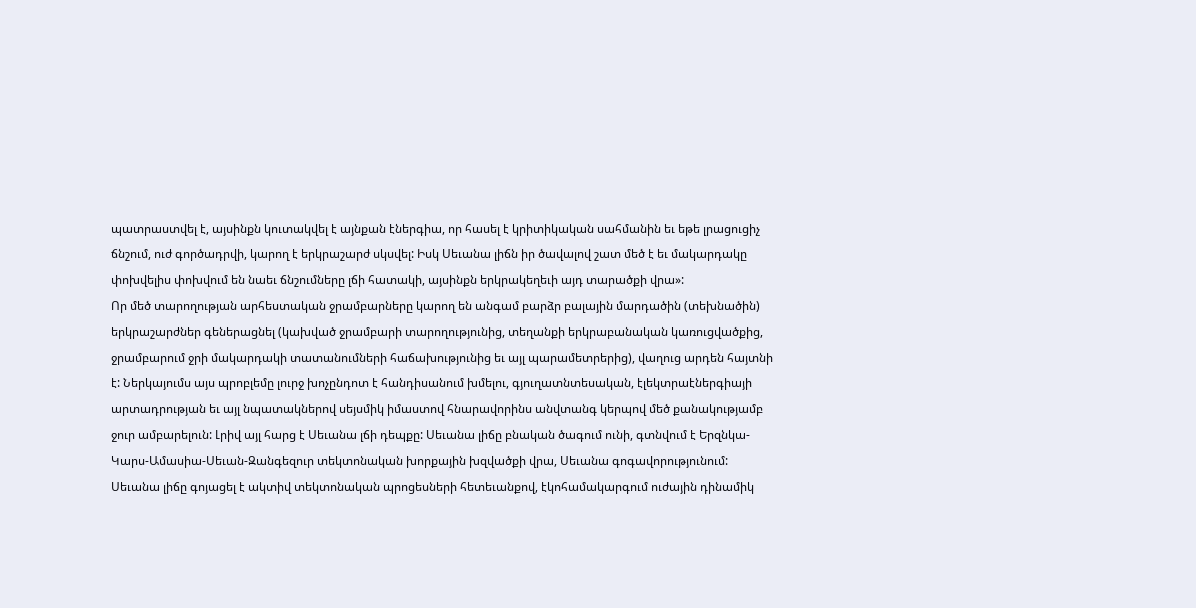պատրաստվել է, այսինքն կուտակվել է այնքան էներգիա, որ հասել է կրիտիկական սահմանին եւ եթե լրացուցիչ ճնշում, ուժ գործադրվի, կարող է երկրաշարժ սկսվել: Իսկ Սեւանա լիճն իր ծավալով շատ մեծ է եւ մակարդակը փոխվելիս փոխվում են նաեւ ճնշումները լճի հատակի, այսինքն երկրակեղեւի այդ տարածքի վրա»:
Որ մեծ տարողության արհեստական ջրամբարները կարող են անգամ բարձր բալային մարդածին (տեխնածին) երկրաշարժներ գեներացնել (կախված ջրամբարի տարողությունից, տեղանքի երկրաբանական կառուցվածքից, ջրամբարում ջրի մակարդակի տատանումների հաճախությունից եւ այլ պարամետրերից), վաղուց արդեն հայտնի է: Ներկայումս այս պրոբլեմը լուրջ խոչընդոտ է հանդիսանում խմելու, գյուղատնտեսական, էլեկտրաէներգիայի արտադրության եւ այլ նպատակներով սեյսմիկ իմաստով հնարավորինս անվտանգ կերպով մեծ քանակությամբ ջուր ամբարելուն: Լրիվ այլ հարց է Սեւանա լճի դեպքը: Սեւանա լիճը բնական ծագում ունի, գտնվում է Երզնկա-Կարս-Ամասիա-Սեւան-Զանգեզուր տեկտոնական խորքային խզվածքի վրա, Սեւանա գոգավորությունում: Սեւանա լիճը գոյացել է ակտիվ տեկտոնական պրոցեսների հետեւանքով, էկոհամակարգում ուժային դինամիկ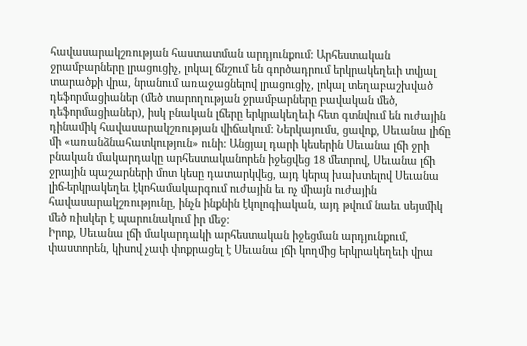հավասարակշռության հաստատման արդյունքում: Արհեստական ջրամբարները լրացուցիչ, լոկալ ճնշում են գործադրում երկրակեղեւի տվյալ տարածքի վրա, նրանում առաջացնելով լրացուցիչ, լոկալ տեղաբաշխված դեֆորմացիաներ (մեծ տարողության ջրամբարները բավական մեծ, դեֆորմացիաներ), իսկ բնական լճերը երկրակեղեւի հետ գտնվում են ուժային դինամիկ հավասարակշռության վիճակում: Ներկայումս, ցավոք, Սեւանա լիճը մի «առանձնահատկություն» ունի: Անցյալ դարի կեսերին Սեւանա լճի ջրի բնական մակարդակը արհեստականորեն իջեցվեց 18 մետրով, Սեւանա լճի ջրային պաշարների մոտ կեսը դատարկվեց, այդ կերպ խախտելով Սեւանա լիճ-երկրակեղեւ էկոհամակարգում ուժային եւ ոչ միայն ուժային հավասարակշռությունը, ինչն ինքնին էկոլոգիական, այդ թվում նաեւ սեյսմիկ մեծ ռիսկեր է պարունակում իր մեջ:
Իրոք, Սեւանա լճի մակարդակի արհեստական իջեցման արդյունքում, փաստորեն, կիսով չափ փոքրացել է Սեւանա լճի կողմից երկրակեղեւի վրա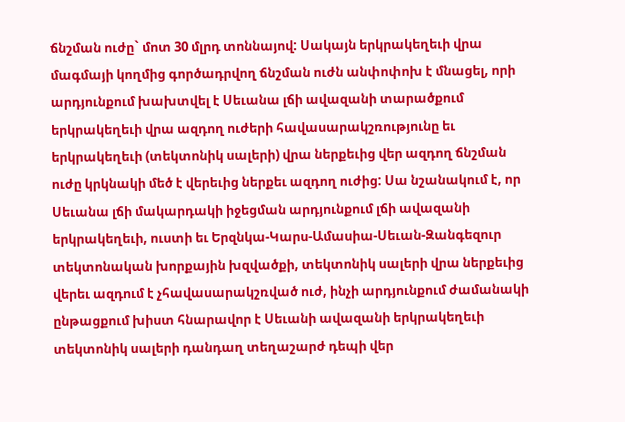ճնշման ուժը` մոտ 30 մլրդ տոննայով: Սակայն երկրակեղեւի վրա մագմայի կողմից գործադրվող ճնշման ուժն անփոփոխ է մնացել, որի արդյունքում խախտվել է Սեւանա լճի ավազանի տարածքում երկրակեղեւի վրա ազդող ուժերի հավասարակշռությունը եւ երկրակեղեւի (տեկտոնիկ սալերի) վրա ներքեւից վեր ազդող ճնշման ուժը կրկնակի մեծ է վերեւից ներքեւ ազդող ուժից: Սա նշանակում է, որ Սեւանա լճի մակարդակի իջեցման արդյունքում լճի ավազանի երկրակեղեւի, ուստի եւ Երզնկա-Կարս-Ամասիա-Սեւան-Զանգեզուր տեկտոնական խորքային խզվածքի, տեկտոնիկ սալերի վրա ներքեւից վերեւ ազդում է չհավասարակշռված ուժ, ինչի արդյունքում ժամանակի ընթացքում խիստ հնարավոր է Սեւանի ավազանի երկրակեղեւի տեկտոնիկ սալերի դանդաղ տեղաշարժ դեպի վեր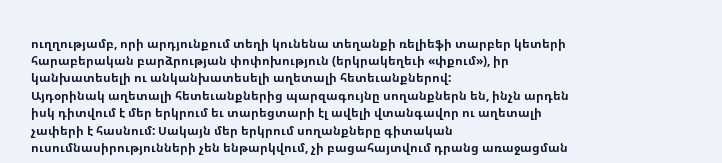ուղղությամբ, որի արդյունքում տեղի կունենա տեղանքի ռելիեֆի տարբեր կետերի հարաբերական բարձրության փոփոխություն (երկրակեղեւի «փքում»), իր կանխատեսելի ու անկանխատեսելի աղետալի հետեւանքներով:
Այդօրինակ աղետալի հետեւանքներից պարզագույնը սողանքներն են, ինչն արդեն իսկ դիտվում է մեր երկրում եւ տարեցտարի էլ ավելի վտանգավոր ու աղետալի չափերի է հասնում: Սակայն մեր երկրում սողանքները գիտական ուսումնասիրությունների չեն ենթարկվում, չի բացահայտվում դրանց առաջացման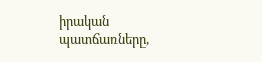իրական պատճառները,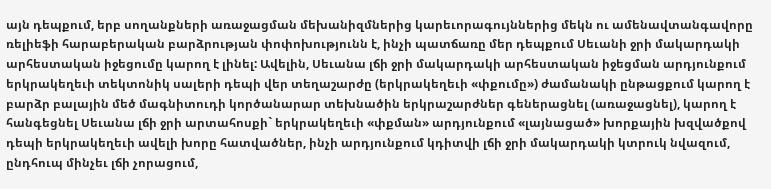այն դեպքում, երբ սողանքների առաջացման մեխանիզմներից կարեւորագույններից մեկն ու ամենավտանգավորը ռելիեֆի հարաբերական բարձրության փոփոխությունն է, ինչի պատճառը մեր դեպքում Սեւանի ջրի մակարդակի արհեստական իջեցումը կարող է լինել: Ավելին, Սեւանա լճի ջրի մակարդակի արհեստական իջեցման արդյունքում երկրակեղեւի տեկտոնիկ սալերի դեպի վեր տեղաշարժը (երկրակեղեւի «փքումը») ժամանակի ընթացքում կարող է բարձր բալային մեծ մագնիտուդի կործանարար տեխնածին երկրաշարժներ գեներացնել (առաջացնել), կարող է հանգեցնել Սեւանա լճի ջրի արտահոսքի` երկրակեղեւի «փքման» արդյունքում «լայնացած» խորքային խզվածքով դեպի երկրակեղեւի ավելի խորը հատվածներ, ինչի արդյունքում կդիտվի լճի ջրի մակարդակի կտրուկ նվազում, ընդհուպ մինչեւ լճի չորացում,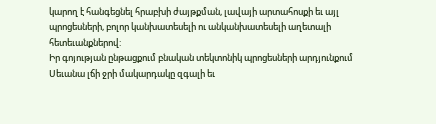կարող է հանգեցնել հրաբխի ժայթքման, լավայի արտահոսքի եւ այլ պրոցեսների, բոլոր կանխատեսելի ու անկանխատեսելի աղետալի հետեւանքներով:
Իր գոյության ընթացքում բնական տեկտոնիկ պրոցեսների արդյունքում Սեւանա լճի ջրի մակարդակը զգալի եւ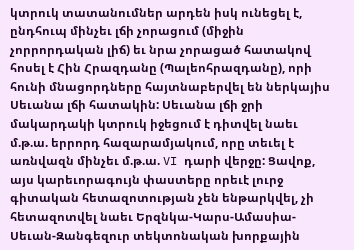կտրուկ տատանումներ արդեն իսկ ունեցել է, ընդհուպ մինչեւ լճի չորացում (միջին չորրորդական լիճ) եւ նրա չորացած հատակով հոսել է Հին Հրազդանը (Պալեոհրազդանը), որի հունի մնացորդները հայտնաբերվել են ներկայիս Սեւանա լճի հատակին: Սեւանա լճի ջրի մակարդակի կտրուկ իջեցում է դիտվել նաեւ մ.թ.ա. երրորդ հազարամյակում, որը տեւել է առնվազն մինչեւ մ.թ.ա. VI դարի վերջը: Ցավոք, այս կարեւորագույն փաստերը որեւէ լուրջ գիտական հետազոտության չեն ենթարկվել, չի հետազոտվել նաեւ Երզնկա-Կարս-Ամասիա-Սեւան-Զանգեզուր տեկտոնական խորքային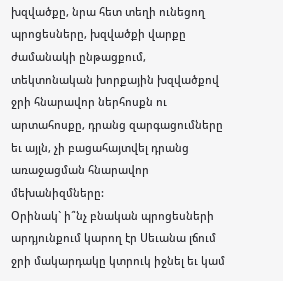խզվածքը, նրա հետ տեղի ունեցող պրոցեսները, խզվածքի վարքը ժամանակի ընթացքում, տեկտոնական խորքային խզվածքով ջրի հնարավոր ներհոսքն ու արտահոսքը, դրանց զարգացումները եւ այլն, չի բացահայտվել դրանց առաջացման հնարավոր մեխանիզմները:
Օրինակ` ի՞նչ բնական պրոցեսների արդյունքում կարող էր Սեւանա լճում ջրի մակարդակը կտրուկ իջնել եւ կամ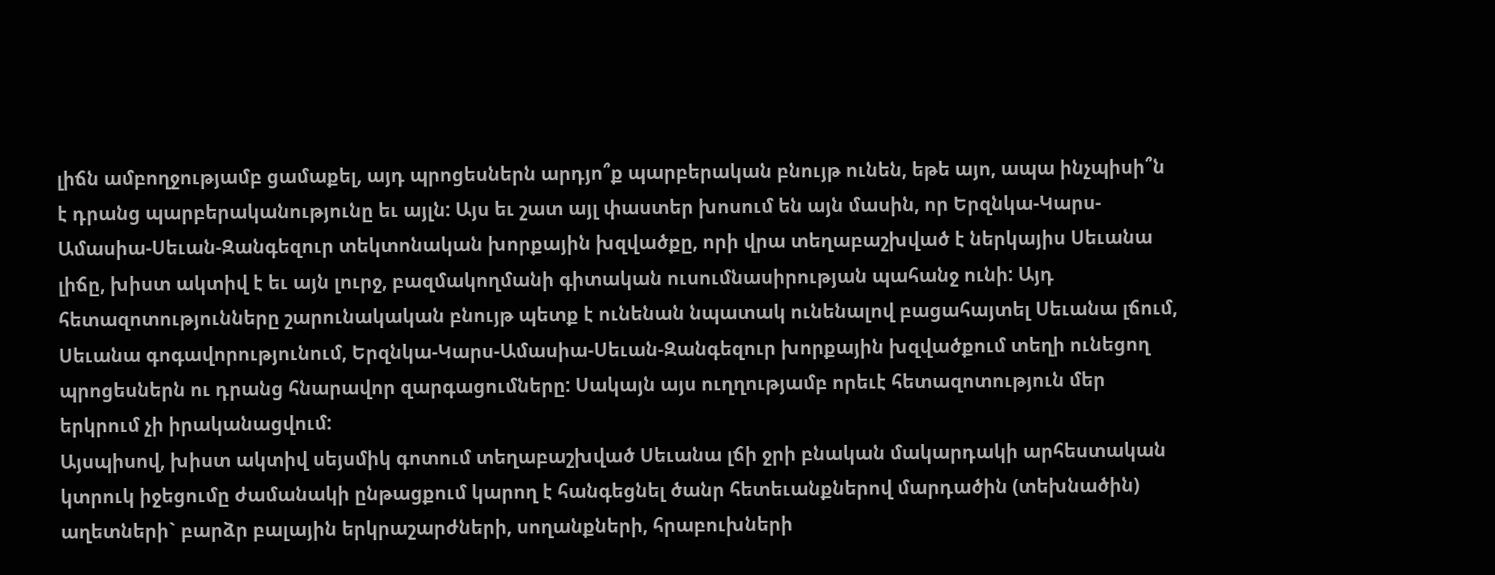լիճն ամբողջությամբ ցամաքել, այդ պրոցեսներն արդյո՞ք պարբերական բնույթ ունեն, եթե այո, ապա ինչպիսի՞ն է դրանց պարբերականությունը եւ այլն: Այս եւ շատ այլ փաստեր խոսում են այն մասին, որ Երզնկա-Կարս-Ամասիա-Սեւան-Զանգեզուր տեկտոնական խորքային խզվածքը, որի վրա տեղաբաշխված է ներկայիս Սեւանա լիճը, խիստ ակտիվ է եւ այն լուրջ, բազմակողմանի գիտական ուսումնասիրության պահանջ ունի: Այդ հետազոտությունները շարունակական բնույթ պետք է ունենան նպատակ ունենալով բացահայտել Սեւանա լճում, Սեւանա գոգավորությունում, Երզնկա-Կարս-Ամասիա-Սեւան-Զանգեզուր խորքային խզվածքում տեղի ունեցող պրոցեսներն ու դրանց հնարավոր զարգացումները: Սակայն այս ուղղությամբ որեւէ հետազոտություն մեր երկրում չի իրականացվում:
Այսպիսով, խիստ ակտիվ սեյսմիկ գոտում տեղաբաշխված Սեւանա լճի ջրի բնական մակարդակի արհեստական կտրուկ իջեցումը ժամանակի ընթացքում կարող է հանգեցնել ծանր հետեւանքներով մարդածին (տեխնածին) աղետների` բարձր բալային երկրաշարժների, սողանքների, հրաբուխների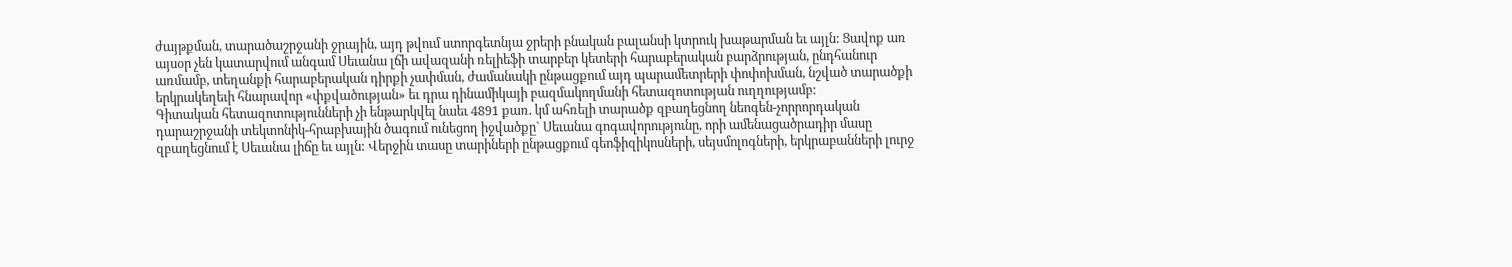ժայթքման, տարածաշրջանի ջրային, այդ թվում ստորգետնյա ջրերի բնական բալանսի կտրուկ խաթարման եւ այլն: Ցավոք առ այսօր չեն կատարվում անգամ Սեւանա լճի ավազանի ռելիեֆի տարբեր կետերի հարաբերական բարձրության, ընդհանուր առմամբ, տեղանքի հարաբերական դիրքի չափման, ժամանակի ընթացքում այդ պարամետրերի փոփոխման, նշված տարածքի երկրակեղեւի հնարավոր «փքվածության» եւ դրա դինամիկայի բազմակողմանի հետազոտության ուղղությամբ:
Գիտական հետազոտությունների չի ենթարկվել նաեւ 4891 քառ. կմ ահռելի տարածք զբաղեցնող նեոգեն-չորրորդական դարաշրջանի տեկտոնիկ-հրաբխային ծագում ունեցող իջվածքը` Սեւանա գոգավորությունը, որի ամենացածրադիր մասը զբաղեցնում է Սեւանա լիճը եւ այլն: Վերջին տասը տարիների ընթացքում գեոֆիզիկոսների, սեյսմոլոգների, երկրաբանների լուրջ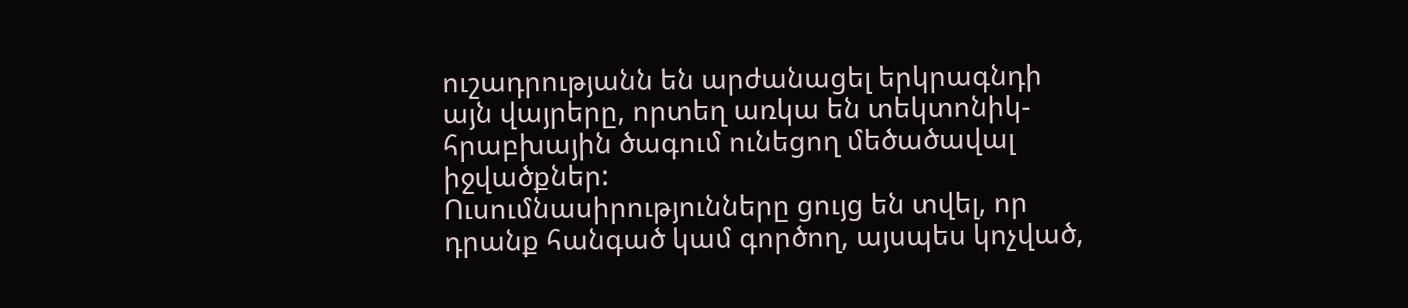ուշադրությանն են արժանացել երկրագնդի այն վայրերը, որտեղ առկա են տեկտոնիկ-հրաբխային ծագում ունեցող մեծածավալ իջվածքներ:
Ուսումնասիրությունները ցույց են տվել, որ դրանք հանգած կամ գործող, այսպես կոչված,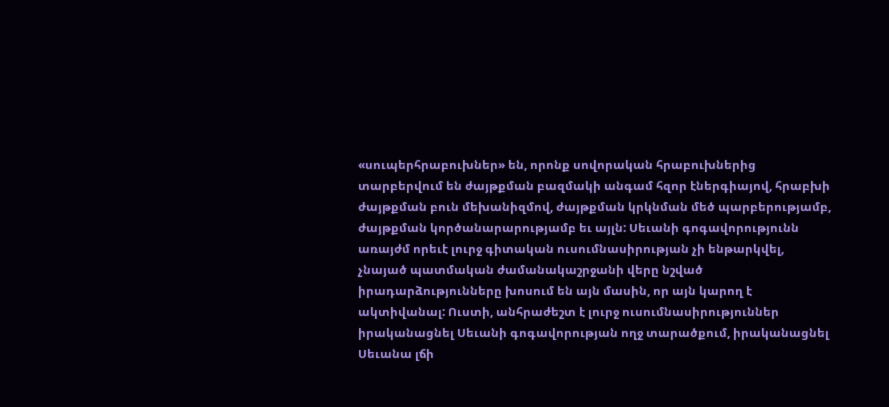«սուպերհրաբուխներ» են, որոնք սովորական հրաբուխներից տարբերվում են ժայթքման բազմակի անգամ հզոր էներգիայով, հրաբխի ժայթքման բուն մեխանիզմով, ժայթքման կրկնման մեծ պարբերությամբ, ժայթքման կործանարարությամբ եւ այլն: Սեւանի գոգավորությունն առայժմ որեւէ լուրջ գիտական ուսումնասիրության չի ենթարկվել, չնայած պատմական ժամանակաշրջանի վերը նշված իրադարձությունները խոսում են այն մասին, որ այն կարող է ակտիվանալ: Ուստի, անհրաժեշտ է լուրջ ուսումնասիրություններ իրականացնել Սեւանի գոգավորության ողջ տարածքում, իրականացնել Սեւանա լճի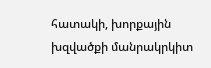հատակի, խորքային խզվածքի մանրակրկիտ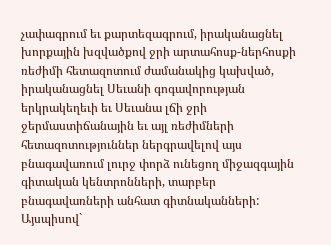չափագրում եւ քարտեզագրում, իրականացնել խորքային խզվածքով ջրի արտահոսք-ներհոսքի ռեժիմի հետազոտում ժամանակից կախված, իրականացնել Սեւանի գոգավորության երկրակեղեւի եւ Սեւանա լճի ջրի ջերմաստիճանային եւ այլ ռեժիմների հետազոտություններ ներգրավելով այս բնագավառում լուրջ փորձ ունեցող միջազգային գիտական կենտրոնների, տարբեր բնագավառների անհատ գիտնականների: Այսպիսով`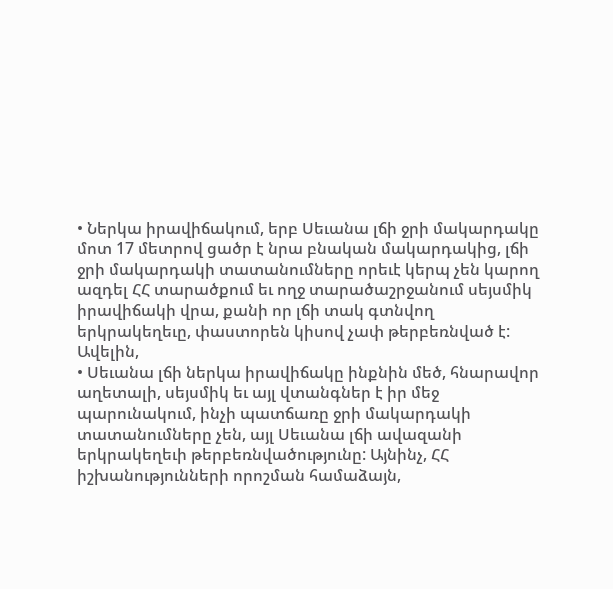• Ներկա իրավիճակում, երբ Սեւանա լճի ջրի մակարդակը մոտ 17 մետրով ցածր է նրա բնական մակարդակից, լճի ջրի մակարդակի տատանումները որեւէ կերպ չեն կարող ազդել ՀՀ տարածքում եւ ողջ տարածաշրջանում սեյսմիկ իրավիճակի վրա, քանի որ լճի տակ գտնվող երկրակեղեւը, փաստորեն կիսով չափ թերբեռնված է: Ավելին,
• Սեւանա լճի ներկա իրավիճակը ինքնին մեծ, հնարավոր աղետալի, սեյսմիկ եւ այլ վտանգներ է իր մեջ պարունակում, ինչի պատճառը ջրի մակարդակի տատանումները չեն, այլ Սեւանա լճի ավազանի երկրակեղեւի թերբեռնվածությունը: Այնինչ, ՀՀ իշխանությունների որոշման համաձայն,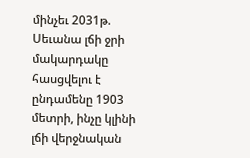մինչեւ 2031թ. Սեւանա լճի ջրի մակարդակը հասցվելու է ընդամենը 1903 մետրի, ինչը կլինի լճի վերջնական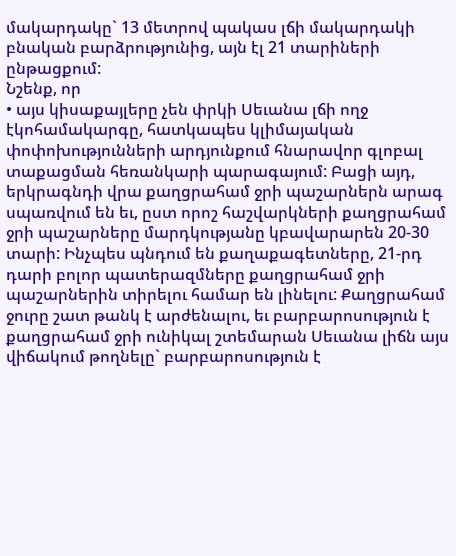մակարդակը` 13 մետրով պակաս լճի մակարդակի բնական բարձրությունից, այն էլ 21 տարիների ընթացքում:
Նշենք, որ
• այս կիսաքայլերը չեն փրկի Սեւանա լճի ողջ էկոհամակարգը, հատկապես կլիմայական փոփոխությունների արդյունքում հնարավոր գլոբալ տաքացման հեռանկարի պարագայում: Բացի այդ, երկրագնդի վրա քաղցրահամ ջրի պաշարներն արագ սպառվում են եւ, ըստ որոշ հաշվարկների քաղցրահամ ջրի պաշարները մարդկությանը կբավարարեն 20-30 տարի: Ինչպես պնդում են քաղաքագետները, 21-րդ դարի բոլոր պատերազմները քաղցրահամ ջրի պաշարներին տիրելու համար են լինելու: Քաղցրահամ ջուրը շատ թանկ է արժենալու, եւ բարբարոսություն է քաղցրահամ ջրի ունիկալ շտեմարան Սեւանա լիճն այս վիճակում թողնելը` բարբարոսություն է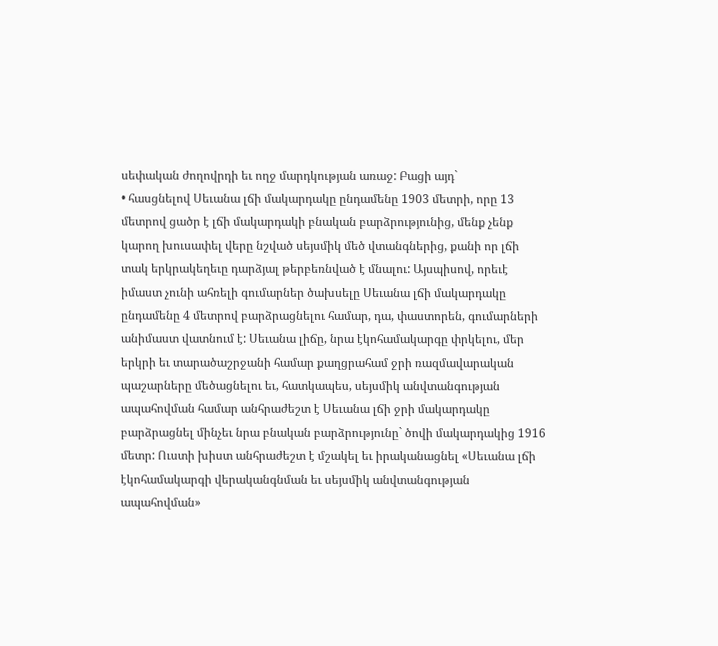սեփական ժողովրդի եւ ողջ մարդկության առաջ: Բացի այդ`
• հասցնելով Սեւանա լճի մակարդակը ընդամենը 1903 մետրի, որը 13 մետրով ցածր է լճի մակարդակի բնական բարձրությունից, մենք չենք կարող խուսափել վերը նշված սեյսմիկ մեծ վտանգներից, քանի որ լճի տակ երկրակեղեւը դարձյալ թերբեռնված է մնալու: Այսպիսով, որեւէ իմաստ չունի ահռելի գումարներ ծախսելը Սեւանա լճի մակարդակը ընդամենը 4 մետրով բարձրացնելու համար, դա, փաստորեն, գումարների անիմաստ վատնում է: Սեւանա լիճը, նրա էկոհամակարգը փրկելու, մեր երկրի եւ տարածաշրջանի համար քաղցրահամ ջրի ռազմավարական պաշարները մեծացնելու եւ, հատկապես, սեյսմիկ անվտանգության ապահովման համար անհրաժեշտ է Սեւանա լճի ջրի մակարդակը բարձրացնել մինչեւ նրա բնական բարձրությունը` ծովի մակարդակից 1916 մետր: Ուստի խիստ անհրաժեշտ է մշակել եւ իրականացնել «Սեւանա լճի էկոհամակարգի վերականգնման եւ սեյսմիկ անվտանգության ապահովման»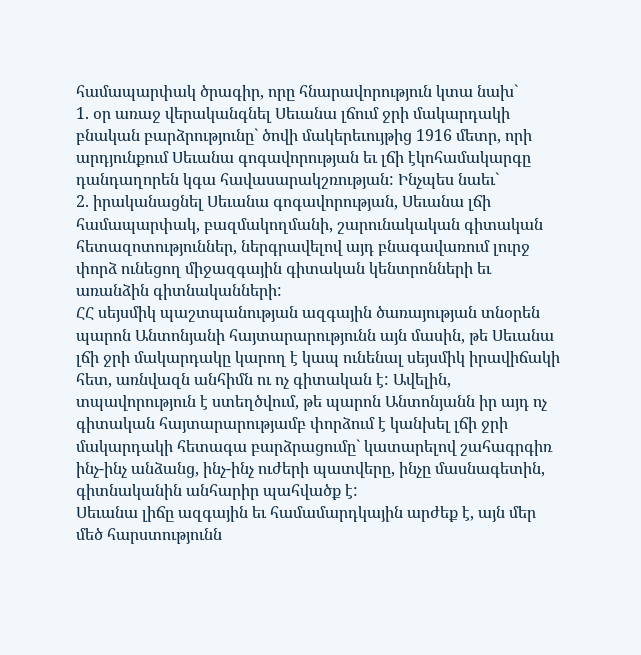համապարփակ ծրագիր, որը հնարավորություն կտա նախ`
1. օր առաջ վերականգնել Սեւանա լճում ջրի մակարդակի բնական բարձրությունը` ծովի մակերեւույթից 1916 մետր, որի արդյունքում Սեւանա գոգավորության եւ լճի էկոհամակարգը դանդաղորեն կգա հավասարակշռության: Ինչպես նաեւ`
2. իրականացնել Սեւանա գոգավորության, Սեւանա լճի համապարփակ, բազմակողմանի, շարունակական գիտական հետազոտություններ, ներգրավելով այդ բնագավառում լուրջ փորձ ունեցող միջազգային գիտական կենտրոնների եւ առանձին գիտնականների:
ՀՀ սեյսմիկ պաշտպանության ազգային ծառայության տնօրեն պարոն Անտոնյանի հայտարարությունն այն մասին, թե Սեւանա լճի ջրի մակարդակը կարող է կապ ունենալ սեյսմիկ իրավիճակի հետ, առնվազն անհիմն ու ոչ գիտական է: Ավելին, տպավորություն է ստեղծվում, թե պարոն Անտոնյանն իր այդ ոչ գիտական հայտարարությամբ փորձում է կանխել լճի ջրի մակարդակի հետագա բարձրացումը` կատարելով շահագրգիռ ինչ-ինչ անձանց, ինչ-ինչ ուժերի պատվերը, ինչը մասնագետին, գիտնականին անհարիր պահվածք է:
Սեւանա լիճը ազգային եւ համամարդկային արժեք է, այն մեր մեծ հարստությունն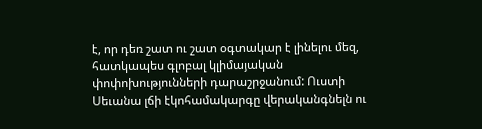է, որ դեռ շատ ու շատ օգտակար է լինելու մեզ, հատկապես գլոբալ կլիմայական փոփոխությունների դարաշրջանում: Ուստի Սեւանա լճի էկոհամակարգը վերականգնելն ու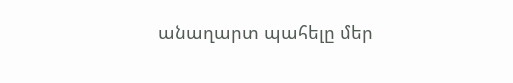անաղարտ պահելը մեր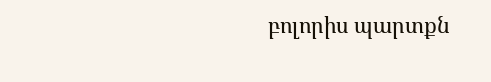բոլորիս պարտքն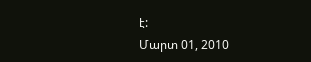է:
Մարտ 01, 2010